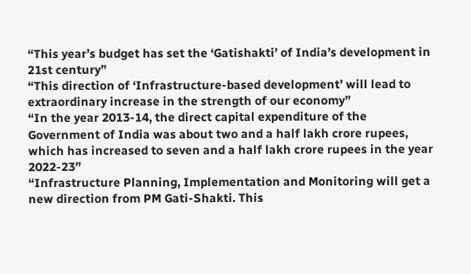“This year’s budget has set the ‘Gatishakti’ of India’s development in 21st century”
“This direction of ‘Infrastructure-based development’ will lead to extraordinary increase in the strength of our economy”
“In the year 2013-14, the direct capital expenditure of the Government of India was about two and a half lakh crore rupees, which has increased to seven and a half lakh crore rupees in the year 2022-23”
“Infrastructure Planning, Implementation and Monitoring will get a new direction from PM Gati-Shakti. This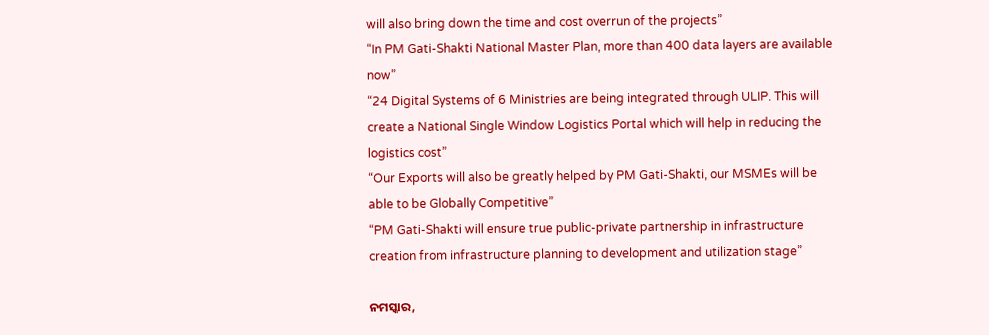will also bring down the time and cost overrun of the projects”
“In PM Gati-Shakti National Master Plan, more than 400 data layers are available now”
“24 Digital Systems of 6 Ministries are being integrated through ULIP. This will create a National Single Window Logistics Portal which will help in reducing the logistics cost”
“Our Exports will also be greatly helped by PM Gati-Shakti, our MSMEs will be able to be Globally Competitive”
“PM Gati-Shakti will ensure true public-private partnership in infrastructure creation from infrastructure planning to development and utilization stage”

ନମସ୍କାର,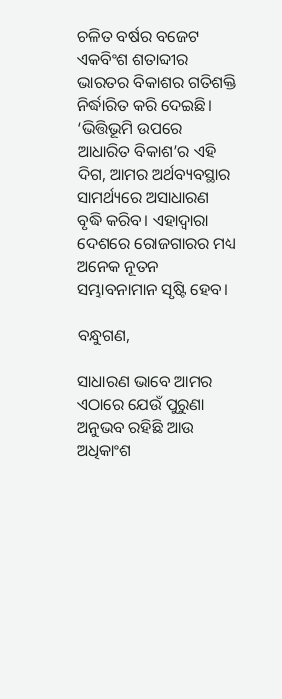ଚଳିତ ବର୍ଷର ବଜେଟ ଏକବିଂଶ ଶତାବ୍ଦୀର ଭାରତର ବିକାଶର ଗତିଶକ୍ତି ନିର୍ଦ୍ଧାରିତ କରି ଦେଇଛି। ‘ଭିତ୍ତିଭୂମି ଉପରେ ଆଧାରିତ ବିକାଶ’ର ଏହି ଦିଗ, ଆମର ଅର୍ଥବ୍ୟବସ୍ଥାର ସାମର୍ଥ୍ୟରେ ଅସାଧାରଣ ବୃଦ୍ଧି କରିବ। ଏହାଦ୍ୱାରା ଦେଶରେ ରୋଜଗାରର ମଧ୍ୟ ଅନେକ ନୂତନ ସମ୍ଭାବନାମାନ ସୃଷ୍ଟି ହେବ।

ବନ୍ଧୁଗଣ,

ସାଧାରଣ ଭାବେ ଆମର ଏଠାରେ ଯେଉଁ ପୁରୁଣା ଅନୁଭବ ରହିଛି ଆଉ ଅଧିକାଂଶ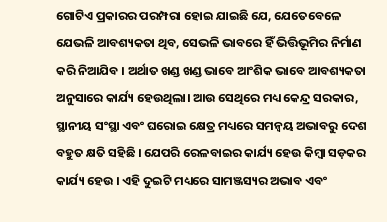ଗୋଟିଏ ପ୍ରକାରର ପରମ୍ପରା ହୋଇ ଯାଇଛି ଯେ, ଯେତେବେଳେ ଯେଭଳି ଆବଶ୍ୟକତା ଥିବ, ସେଭଳି ଭାବରେ ହିଁ ଭିତ୍ତିଭୂମିର ନିର୍ମାଣ କରି ନିଆଯିବ । ଅର୍ଥାତ ଖଣ୍ଡ ଖଣ୍ଡ ଭାବେ ଆଂଶିକ ଭାବେ ଆବଶ୍ୟକତା ଅନୁସାରେ କାର୍ଯ୍ୟ ହେଉଥିଲା। ଆଉ ସେଥିରେ ମଧ୍ୟ କେନ୍ଦ୍ର ସରକାର, ସ୍ଥାନୀୟ ସଂସ୍ଥା ଏବଂ ଘରୋଇ କ୍ଷେତ୍ର ମଧ୍ୟରେ ସମନ୍ବୟ ଅଭାବରୁ ଦେଶ ବହୁତ କ୍ଷତି ସହିଛି । ଯେପରି ରେଳବାଇର କାର୍ଯ୍ୟ ହେଉ କିମ୍ବା ସଡ଼କର କାର୍ଯ୍ୟ ହେଉ । ଏହି ଦୁଇଟି ମଧ୍ୟରେ ସାମଞ୍ଜସ୍ୟର ଅଭାବ ଏବଂ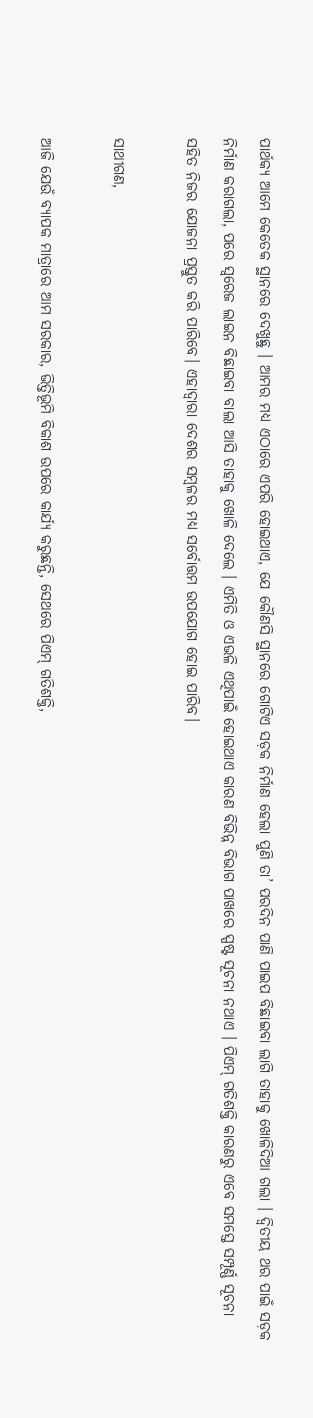ପାର୍ଥକ୍ୟ ଆମେ କେତେକ ସ୍ଥାନରେ ଦେଖୁଛୁ । ଆମର ମଧ୍ୟ ଏଠାରେ ଏପରି ହୋଇଥାଏ, ଯେ କୌଣସି ସ୍ଥାନରେ ଗୋଟିଏ ସଡ଼କ ନିର୍ମାଣ ହେଲା ପୁଣି ତା’ ପରଦିନ ପାଣି ପାଇପ ବିଛାଇବା ଲାଗି ତାହାକୁ ଖୋଳିଦିଆ ଗଲା । ଦ୍ୱିତୀୟ ଥର ପାଇଁ ସଡ଼କ ନିର୍ମାଣ କରାଗଲା, ପରେ ସ୍ବରେଜ ଲାଇନ ବିଛାଇବା ବାଲା ଆସି ତାହାକୁ ଖୋଳି ଦେଲେ । ଏମିତି ଓ ଏଭଳି ଏଥିପାଇଁ ହୋଇଥାଏ କାରଣ ବିଭିନ୍ନ ବିଭାଗ ପାଖରେ ସ୍ପଷ୍ଟ ସୂଚନା ନଥାଏ । ପିଏମ୍ ଗତିଶକ୍ତି କାରଣରୁ ଏବେ ସମସ୍ତେ ସମ୍ପୂର୍ଣ୍ଣ ସୂଚନା ସହିତ ନିଜର ଯୋଜନା ପ୍ରସ୍ତୁତ କରି ପାରିବେ। ଏହାଦ୍ୱାରା ଦେଶର ସମ୍ବଳର ମଧ୍ୟ ସର୍ବୋତ୍ତମ ଉପଯୋଗ ହୋଇ ପାରିବ।

ସାଥୀଗଣ,

ଆଜି ଯେଉଁ ବ୍ୟାପକ ମାତ୍ରାରେ ଆମ ସରକାର, ଭିତ୍ତିଭୂମି ବିକାଶ ଉପରେ କାର୍ଯ୍ୟ କରୁଛନ୍ତି, ସେଥରେ ପିଏମ୍ ଗତିଶକ୍ତି,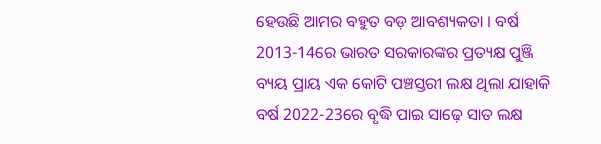ହେଉଛି ଆମର ବହୁତ ବଡ଼ ଆବଶ୍ୟକତା । ବର୍ଷ 2013-14ରେ ଭାରତ ସରକାରଙ୍କର ପ୍ରତ୍ୟକ୍ଷ ପୁଞ୍ଜି ବ୍ୟୟ ପ୍ରାୟ ଏକ କୋଟି ପଞ୍ଚସ୍ତରୀ ଲକ୍ଷ ଥିଲା ଯାହାକି ବର୍ଷ 2022-23ରେ ବୃଦ୍ଧି ପାଇ ସାଢ଼େ ସାତ ଲକ୍ଷ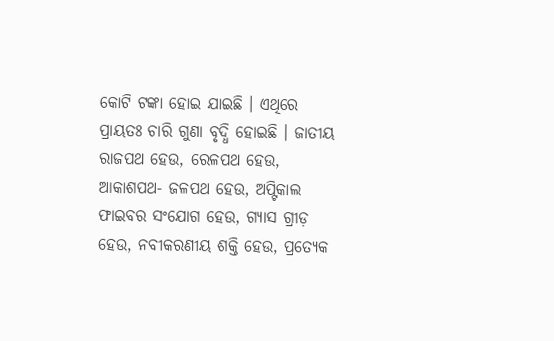କୋଟି ଟଙ୍କା ହୋଇ ଯାଇଛି । ଏଥିରେ ପ୍ରାୟତଃ ଚାରି ଗୁଣା ବୃଦ୍ଧି ହୋଇଛି । ଜାତୀୟ ରାଜପଥ ହେଉ, ରେଳପଥ ହେଉ, ଆକାଶପଥ- ଜଳପଥ ହେଉ, ଅପ୍ଟିକାଲ ଫାଇବର ସଂଯୋଗ ହେଉ, ଗ୍ୟାସ ଗ୍ରୀଡ଼ ହେଉ, ନବୀକରଣୀୟ ଶକ୍ତି ହେଉ, ପ୍ରତ୍ୟେକ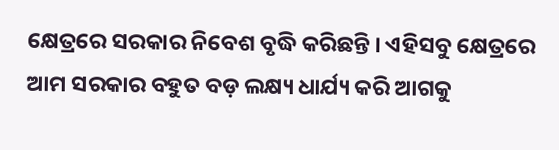କ୍ଷେତ୍ରରେ ସରକାର ନିବେଶ ବୃଦ୍ଧି କରିଛନ୍ତି । ଏହିସବୁ କ୍ଷେତ୍ରରେ ଆମ ସରକାର ବହୁତ ବଡ଼ ଲକ୍ଷ୍ୟ ଧାର୍ଯ୍ୟ କରି ଆଗକୁ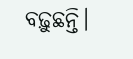ବଢ଼ୁଛନ୍ତି।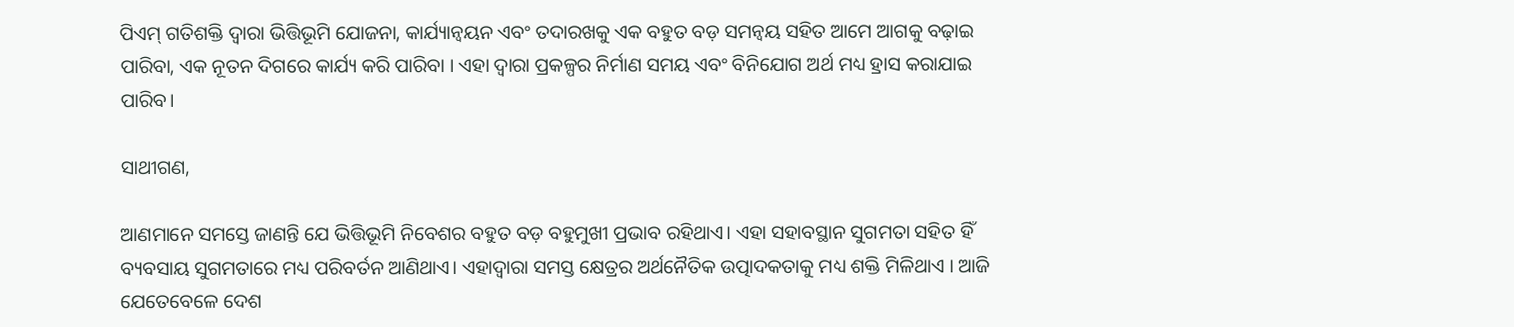ପିଏମ୍ ଗତିଶକ୍ତି ଦ୍ୱାରା ଭିତ୍ତିଭୂମି ଯୋଜନା, କାର୍ଯ୍ୟାନ୍ୱୟନ ଏବଂ ତଦାରଖକୁ ଏକ ବହୁତ ବଡ଼ ସମନ୍ବୟ ସହିତ ଆମେ ଆଗକୁ ବଢ଼ାଇ ପାରିବା, ଏକ ନୂତନ ଦିଗରେ କାର୍ଯ୍ୟ କରି ପାରିବା । ଏହା ଦ୍ବାରା ପ୍ରକଳ୍ପର ନିର୍ମାଣ ସମୟ ଏବଂ ବିନିଯୋଗ ଅର୍ଥ ମଧ୍ୟ ହ୍ରାସ କରାଯାଇ ପାରିବ।

ସାଥୀଗଣ,

ଆଣମାନେ ସମସ୍ତେ ଜାଣନ୍ତି ଯେ ଭିତ୍ତିଭୂମି ନିବେଶର ବହୁତ ବଡ଼ ବହୁମୁଖୀ ପ୍ରଭାବ ରହିଥାଏ। ଏହା ସହାବସ୍ଥାନ ସୁଗମତା ସହିତ ହିଁ ବ୍ୟବସାୟ ସୁଗମତାରେ ମଧ୍ୟ ପରିବର୍ତନ ଆଣିଥାଏ। ଏହାଦ୍ୱାରା ସମସ୍ତ କ୍ଷେତ୍ରର ଅର୍ଥନୈତିକ ଉତ୍ପାଦକତାକୁ ମଧ୍ୟ ଶକ୍ତି ମିଳିଥାଏ । ଆଜି ଯେତେବେଳେ ଦେଶ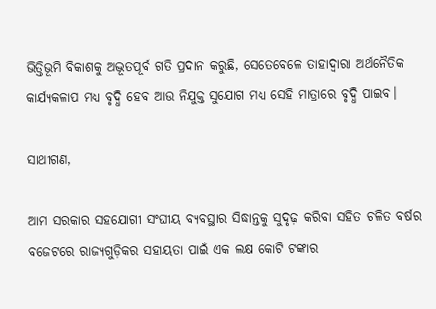ଭିତ୍ତିଭୂମି ବିକାଶକୁ ଅଦ୍ଭୂତପୂର୍ବ ଗତି ପ୍ରଦାନ କରୁଛି, ସେତେବେଳେ ତାହାଦ୍ୱାରା ଅର୍ଥନୈତିକ କାର୍ଯ୍ୟକଳାପ ମଧ୍ୟ ବୃଦ୍ଧି ହେବ ଆଉ ନିଯୁକ୍ତ ସୁଯୋଗ ମଧ୍ୟ ସେହି ମାତ୍ରାରେ ବୃଦ୍ଧି ପାଇବ।

ସାଥୀଗଣ,

ଆମ ସରକାର ସହଯୋଗୀ ସଂଘୀୟ ବ୍ୟବସ୍ଥାର ସିଦ୍ଧାନ୍ତକୁ ସୁଦୃଢ଼ କରିବା ସହିତ ଚଳିତ ବର୍ଷର ବଜେଟରେ ରାଜ୍ୟଗୁଡ଼ିକର ସହାୟତା ପାଇଁ ଏକ ଲକ୍ଷ କୋଟି ଟଙ୍କାର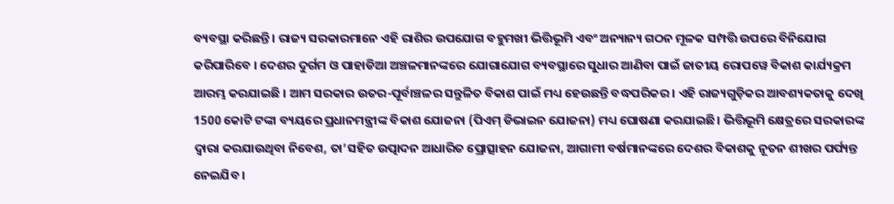ବ୍ୟବସ୍ଥା କରିଛନ୍ତି । ରାଜ୍ୟ ସରକାରମାନେ ଏହି ରାଶିର ଉପଯୋଗ ବହୁମଖୀ ଭିତ୍ତିଭୂମି ଏବଂ ଅନ୍ୟାନ୍ୟ ଗଠନ ମୂଳକ ସମ୍ପତ୍ତି ଉପରେ ବିନିଯୋଗ କରିପାରିବେ । ଦେଶର ଦୁର୍ଗମ ଓ ପାହାଡିଆ ଅଞ୍ଚଳମାନଙ୍କରେ ଯୋଗାଯୋଗ ବ୍ୟବସ୍ଥାରେ ସୁଧାର ଆଣିବା ପାଇଁ ଜାତୀୟ ରୋପୱେ ବିକାଶ କାର୍ଯ୍ୟକ୍ରମ ଆରମ୍ଭ କରଯାଇଛି । ଆମ ସରକାର ଉତର-ପୂର୍ବାଞ୍ଚଳର ସନ୍ତୁଳିତ ବିକାଶ ପାଇଁ ମଧ୍ୟ ହେଉଛନ୍ତି ବଦ୍ଧପରିକର । ଏହି ରାଜ୍ୟଗୁଡ଼ିକର ଆବଶ୍ୟକତାକୁ ଦେଖି 1500 କୋଟି ଟଙ୍କା ବ୍ୟୟରେ ପ୍ରଧାନମନ୍ତ୍ରୀଙ୍କ ବିକାଶ ଯୋଜନା (ପିଏମ୍ ଡିଭାଇନ ଯୋଜନା) ମଧ୍ୟ ଘୋଷଣା କରଯାଇଛି। ଭିତ୍ତିଭୂମି କ୍ଷେତ୍ରରେ ସରକାରଙ୍କ ଦ୍ୱାରା କରଯାଉଥିବା ନିବେଶ, ତା’ସହିତ ଉତ୍ପାଦନ ଆଧାରିତ ପ୍ରୋତ୍ସାହନ ଯୋଜନା, ଆଗାମୀ ବର୍ଷମାନଙ୍କରେ ଦେଶର ବିକାଶକୁ ନୂତନ ଶୀଖର ପର୍ପ୍ୟନ୍ତ ନେଇଯିବ ।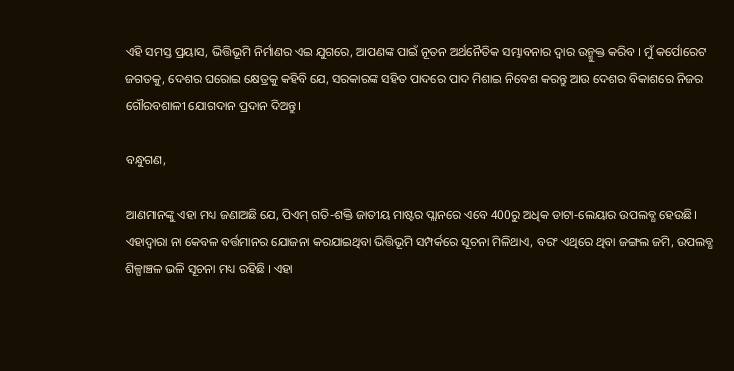ଏହି ସମସ୍ତ ପ୍ରୟାସ, ଭିତ୍ତିଭୂମି ନିର୍ମାଣର ଏଇ ଯୁଗରେ, ଆପଣଙ୍କ ପାଇଁ ନୂତନ ଅର୍ଥନୈତିକ ସମ୍ଭାବନାର ଦ୍ୱାର ଉନ୍ମୁକ୍ତ କରିବ । ମୁଁ କର୍ପୋରେଟ ଜଗତକୁ, ଦେଶର ଘରୋଇ କ୍ଷେତ୍ରକୁ କହିବି ଯେ, ସରକାରଙ୍କ ସହିତ ପାଦରେ ପାଦ ମିଶାଇ ନିବେଶ କରନ୍ତୁ ଆଉ ଦେଶର ବିକାଶରେ ନିଜର ଗୌରବଶାଳୀ ଯୋଗଦାନ ପ୍ରଦାନ ଦିଅନ୍ତୁ।

ବନ୍ଧୁଗଣ,

ଆଣମାନଙ୍କୁ ଏହା ମଧ୍ୟ ଜଣାଅଛି ଯେ, ପିଏମ୍ ଗତି-ଶକ୍ତି ଜାତୀୟ ମାଷ୍ଟର ପ୍ଲାନରେ ଏବେ 400ରୁ ଅଧିକ ଡାଟା-ଲେୟାର ଉପଲବ୍ଧ ହେଉଛି। ଏହାଦ୍ୱାରା ନା କେବଳ ବର୍ତ୍ତମାନର ଯୋଜନା କରଯାଇଥିବା ଭିତ୍ତିଭୂମି ସମ୍ପର୍କରେ ସୂଚନା ମିଳିଥାଏ, ବରଂ ଏଥିରେ ଥିବା ଜଙ୍ଗଲ ଜମି, ଉପଲବ୍ଧ ଶିଳ୍ପାଞ୍ଚଳ ଭଳି ସୂଚନା ମଧ୍ୟ ରହିଛି । ଏହା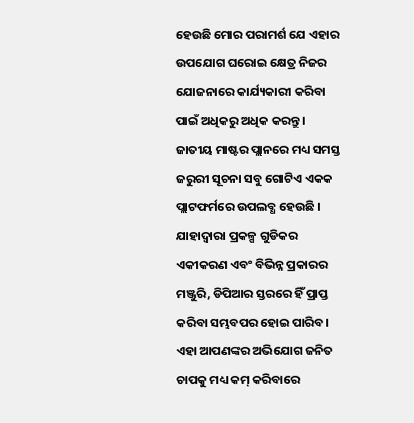ହେଉଛି ମୋର ପରାମର୍ଶ ଯେ ଏହାର ଉପଯୋଗ ଘରୋଇ କ୍ଷେତ୍ର ନିଜର ଯୋଜନାରେ କାର୍ଯ୍ୟକାରୀ କରିବା ପାଇଁ ଅଧିକରୁ ଅଧିକ କରନ୍ତୁ । ଜାତୀୟ ମାଷ୍ଟର ପ୍ଲାନରେ ମଧ୍ୟ ସମସ୍ତ ଜରୁରୀ ସୂଚନା ସବୁ ଗୋଟିଏ ଏକକ ପ୍ଲାଟଫର୍ମରେ ଉପଲବ୍ଧ ହେଉଛି । ଯାହାଦ୍ୱାରା ପ୍ରକଳ୍ପ ଗୁଡିକର ଏକୀକରଣ ଏବଂ ବିଭିନ୍ନ ପ୍ରକାରର ମଞ୍ଜୁରି, ଡିପିଆର ସ୍ତରରେ ହିଁ ପ୍ରାପ୍ତ କରିବା ସମ୍ଭବପର ହୋଇ ପାରିବ। ଏହା ଆପଣଙ୍କର ଅଭିଯୋଗ ଜନିତ ଚାପକୁ ମଧ୍ୟ କମ୍ କରିବାରେ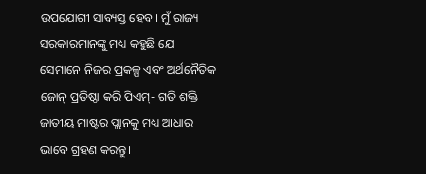ଉପଯୋଗୀ ସାବ୍ୟସ୍ତ ହେବ। ମୁଁ ରାଜ୍ୟ ସରକାରମାନଙ୍କୁ ମଧ୍ୟ କହୁଛି ଯେ ସେମାନେ ନିଜର ପ୍ରକଳ୍ପ ଏବଂ ଅର୍ଥନୈତିକ ଜୋନ୍ ପ୍ରତିଷ୍ଠା କରି ପିଏମ୍- ଗତି ଶକ୍ତି ଜାତୀୟ ମାଷ୍ଟର ପ୍ଲାନକୁ ମଧ୍ୟ ଆଧାର ଭାବେ ଗ୍ରହଣ କରନ୍ତୁ।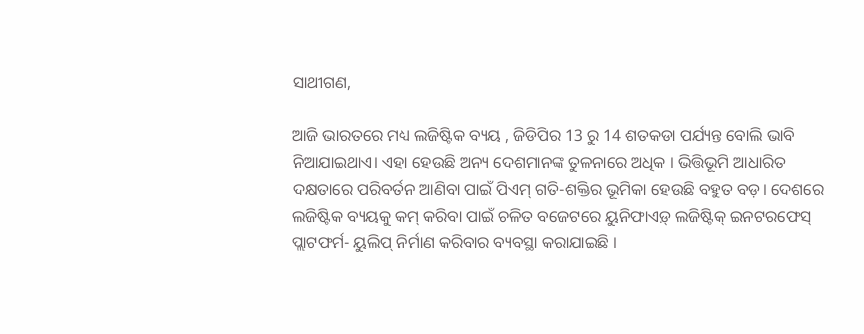ସାଥୀଗଣ,

ଆଜି ଭାରତରେ ମଧ୍ୟ ଲଜିଷ୍ଟିକ ବ୍ୟୟ , ଜିଡିପିର 13 ରୁ 14 ଶତକଡା ପର୍ଯ୍ୟନ୍ତ ବୋଲି ଭାବି ନିଆଯାଇଥାଏ। ଏହା ହେଉଛି ଅନ୍ୟ ଦେଶମାନଙ୍କ ତୁଳନାରେ ଅଧିକ । ଭିତ୍ତିଭୂମି ଆଧାରିତ ଦକ୍ଷତାରେ ପରିବର୍ତନ ଆଣିବା ପାଇଁ ପିଏମ୍ ଗତି-ଶକ୍ତିର ଭୂମିକା ହେଉଛି ବହୁତ ବଡ଼। ଦେଶରେ ଲଜିଷ୍ଟିକ ବ୍ୟୟକୁ କମ୍ କରିବା ପାଇଁ ଚଳିତ ବଜେଟରେ ୟୁନିଫାଏଡ଼୍ ଲଜିଷ୍ଟିକ୍ ଇନଟରଫେସ୍ ପ୍ଲାଟଫର୍ମ- ୟୁଲିପ୍ ନିର୍ମାଣ କରିବାର ବ୍ୟବସ୍ଥା କରାଯାଇଛି ।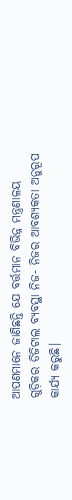ଆପଣମାନେ ଜାଣିଛନ୍ତି ଯେ ବର୍ତ୍ତମାନ ବିଭିନ୍ନ ମନ୍ତ୍ରଣାଳୟ ଗୁଡ଼ିକର ଡିଜିଟାଲ ବ୍ୟବସ୍ଥା ନିଜ- ନିଜର ଆବଶ୍ୟକତା ଅନୁରୂପ କାର୍ଯ୍ୟ କରୁଛି।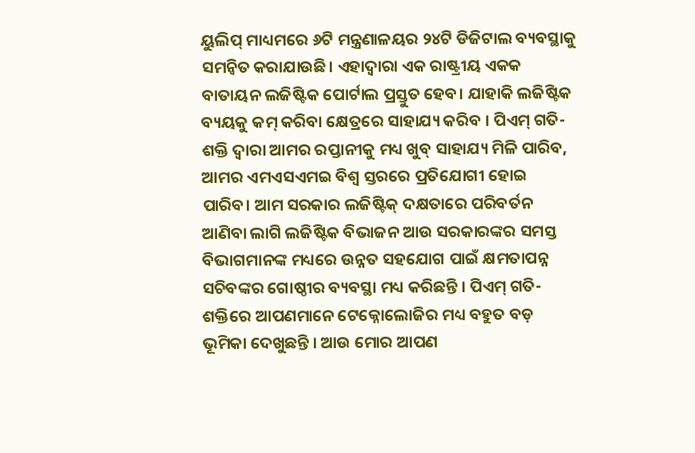ୟୁଲିପ୍ ମାଧ୍ୟମରେ ୬ଟି ମନ୍ତ୍ରଣାଳୟର ୨୪ଟି ଡିଜିଟାଲ ବ୍ୟବସ୍ଥାକୁ ସମନ୍ୱିତ କରାଯାଉଛି। ଏହାଦ୍ୱାରା ଏକ ରାଷ୍ଟ୍ରୀୟ ଏକକ ବାତାୟନ ଲଜିଷ୍ଟିକ ପୋର୍ଟାଲ ପ୍ରସ୍ତୁତ ହେବ। ଯାହାକି ଲଜିଷ୍ଟିକ ବ୍ୟୟକୁ କମ୍ କରିବା କ୍ଷେତ୍ରରେ ସାହାଯ୍ୟ କରିବ । ପିଏମ୍ ଗତି-ଶକ୍ତି ଦ୍ୱାରା ଆମର ରପ୍ତାନୀକୁ ମଧ୍ୟ ଖୁବ୍ ସାହାଯ୍ୟ ମିଳି ପାରିବ, ଆମର ଏମଏସଏମଇ ବିଶ୍ୱ ସ୍ତରରେ ପ୍ରତିଯୋଗୀ ହୋଇ ପାରିବ। ଆମ ସରକାର ଲଜିଷ୍ଟିକ୍ ଦକ୍ଷତାରେ ପରିବର୍ତନ ଆଣିବା ଲାଗି ଲଜିଷ୍ଟିକ ବିଭାଜନ ଆଉ ସରକାରଙ୍କର ସମସ୍ତ ବିଭାଗମାନଙ୍କ ମଧ୍ୟରେ ଉନ୍ନତ ସହଯୋଗ ପାଇଁ କ୍ଷମତାପନ୍ନ ସଚିବଙ୍କର ଗୋଷ୍ଠୀର ବ୍ୟବସ୍ଥା ମଧ୍ୟ କରିଛନ୍ତି । ପିଏମ୍ ଗତି-ଶକ୍ତିରେ ଆପଣମାନେ ଟେକ୍ନୋଲୋଜିର ମଧ୍ୟ ବହୁତ ବଡ଼ ଭୂମିକା ଦେଖୁଛନ୍ତି । ଆଉ ମୋର ଆପଣ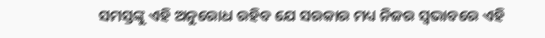ସମସ୍ତଙ୍କୁ ଏହି ଅନୁରୋଧ ରହିବ ଯେ ସରକାର ମଧ୍ୟ ନିଜର ସ୍ୱଭାବରେ ଏହି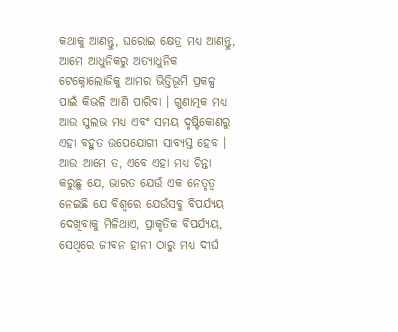କଥାକୁ ଆଣନ୍ତୁ, ଘରୋଇ କ୍ଷେତ୍ର ମଧ୍ୟ ଆଣନ୍ତୁ, ଆମେ ଆଧୁନିକରୁ ଅତ୍ୟାଧୁନିକ ଟେକ୍ନୋଲୋଜିକୁ ଆମର ଭିତ୍ତିଭୂମି ପ୍ରକଳ୍ପ ପାଇଁ କିଭଳି ଆଣି ପାରିବା । ଗୁଣାତ୍ମକ ମଧ୍ୟ ଆଉ ସୁଲଭ ମଧ୍ୟ ଏବଂ ସମୟ ଦୃଷ୍ଟିକୋଣରୁ ଏହା ବହୁତ ଉପେଯୋଗୀ ସାବ୍ୟସ୍ତ ହେବ । ଆଉ ଆମେ ତ, ଏବେ ଏହା ମଧ୍ୟ ଚିନ୍ତା କରୁଛୁ ଯେ, ଭାରତ ଯେଉଁ ଏକ ନେତୃତ୍ବ ନେଇଛି ଯେ ବିଶ୍ବରେ ଯେଉଁସବୁ ବିପର୍ଯ୍ୟୟ ଦେଖିବାକୁ ମିଳିଥାଏ, ପ୍ରାକୃତିକ ବିପର୍ଯ୍ୟୟ, ସେଥିରେ ଜୀବନ ହାନୀ ଠାରୁ ମଧ୍ୟ ଦୀର୍ଘ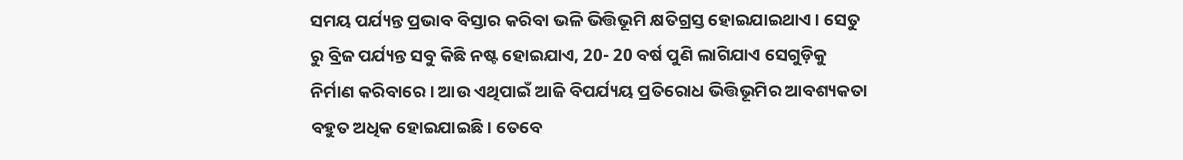ସମୟ ପର୍ଯ୍ୟନ୍ତ ପ୍ରଭାବ ବିସ୍ତାର କରିବା ଭଳି ଭିତ୍ତିଭୂମି କ୍ଷତିଗ୍ରସ୍ତ ହୋଇଯାଇଥାଏ । ସେତୁ ରୁ ବ୍ରିଜ ପର୍ଯ୍ୟନ୍ତ ସବୁ କିଛି ନଷ୍ଟ ହୋଇଯାଏ, 20- 20 ବର୍ଷ ପୁଣି ଲାଗିଯାଏ ସେଗୁଡ଼ିକୁ ନିର୍ମାଣ କରିବାରେ। ଆଉ ଏଥିପାଇଁ ଆଜି ବିପର୍ଯ୍ୟୟ ପ୍ରତିରୋଧ ଭିତ୍ତିଭୂମିର ଆବଶ୍ୟକତା ବହୁତ ଅଧିକ ହୋଇଯାଇଛି। ତେବେ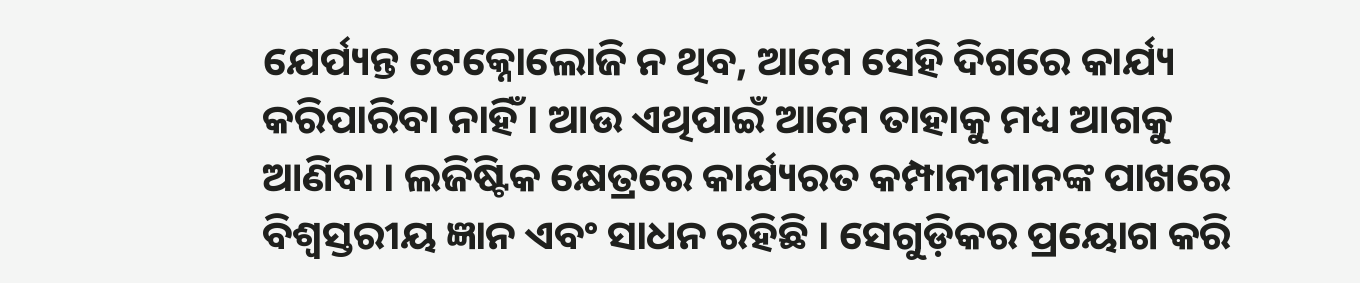ଯେର୍ପ୍ୟନ୍ତ ଟେକ୍ନୋଲୋଜି ନ ଥିବ, ଆମେ ସେହି ଦିଗରେ କାର୍ଯ୍ୟ କରିପାରିବା ନାହିଁ । ଆଉ ଏଥିପାଇଁ ଆମେ ତାହାକୁ ମଧ୍ୟ ଆଗକୁ ଆଣିବା । ଲଜିଷ୍ଟିକ କ୍ଷେତ୍ରରେ କାର୍ଯ୍ୟରତ କମ୍ପାନୀମାନଙ୍କ ପାଖରେ ବିଶ୍ୱସ୍ତରୀୟ ଜ୍ଞାନ ଏବଂ ସାଧନ ରହିଛି । ସେଗୁଡ଼ିକର ପ୍ରୟୋଗ କରି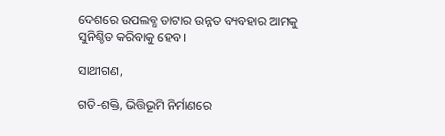ଦେଶରେ ଉପଲବ୍ଧ ଡାଟାର ଉନ୍ନତ ବ୍ୟବହାର ଆମକୁ ସୁନିଶ୍ଚିତ କରିବାକୁ ହେବ।

ସାଥୀଗଣ,

ଗତି-ଶକ୍ତି, ଭିତ୍ତିଭୂମି ନିର୍ମାଣରେ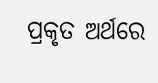ପ୍ରକୃତ ଅର୍ଥରେ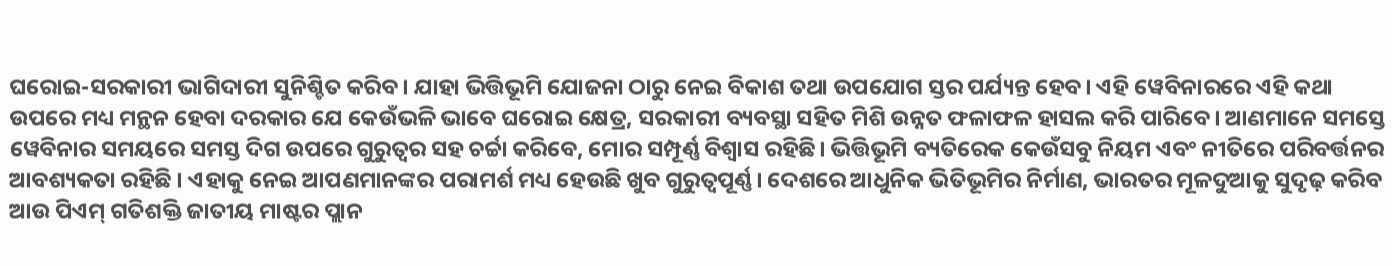ଘରୋଇ-ସରକାରୀ ଭାଗିଦାରୀ ସୁନିଶ୍ଚିତ କରିବ। ଯାହା ଭିତ୍ତିଭୂମି ଯୋଜନା ଠାରୁ ନେଇ ବିକାଶ ତଥା ଉପଯୋଗ ସ୍ତର ପର୍ଯ୍ୟନ୍ତ ହେବ। ଏହି ୱେବିନାରରେ ଏହି କଥା ଉପରେ ମଧ୍ୟ ମନ୍ଥନ ହେବା ଦରକାର ଯେ କେଉଁଭଳି ଭାବେ ଘରୋଇ କ୍ଷେତ୍ର, ସରକାରୀ ବ୍ୟବସ୍ଥା ସହିତ ମିଶି ଉନ୍ନତ ଫଳାଫଳ ହାସଲ କରି ପାରିବେ। ଆଣମାନେ ସମସ୍ତେ ୱେବିନାର ସମୟରେ ସମସ୍ତ ଦିଗ ଉପରେ ଗୁରୁତ୍ବର ସହ ଚର୍ଚ୍ଚା କରିବେ, ମୋର ସମ୍ପୂର୍ଣ୍ଣ ବିଶ୍ୱାସ ରହିଛି। ଭିତ୍ତିଭୂମି ବ୍ୟତିରେକ କେଉଁସବୁ ନିୟମ ଏବଂ ନୀତିରେ ପରିବର୍ତ୍ତନର ଆବଶ୍ୟକତା ରହିଛି । ଏହାକୁ ନେଇ ଆପଣମାନଙ୍କର ପରାମର୍ଶ ମଧ୍ୟ ହେଉଛି ଖୁବ ଗୁରୁତ୍ବପୂର୍ଣ୍ଣ। ଦେଶରେ ଆଧୁନିକ ଭିତିଭୂମିର ନିର୍ମାଣ, ଭାରତର ମୂଳଦୁଆକୁ ସୁଦୃଢ଼ କରିବ ଆଉ ପିଏମ୍ ଗତିଶକ୍ତି ଜାତୀୟ ମାଷ୍ଟର ପ୍ଲାନ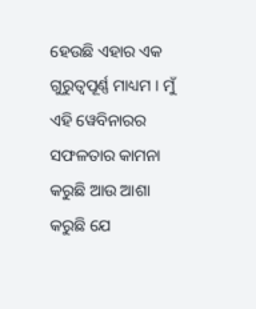ହେଉଛି ଏହାର ଏକ ଗୁରୁତ୍ବପୂର୍ଣ୍ଣ ମାଧ୍ୟମ । ମୁଁ ଏହି ୱେବିନାରର ସଫଳତାର କାମନା କରୁଛି ଆଉ ଆଶା କରୁଛି ଯେ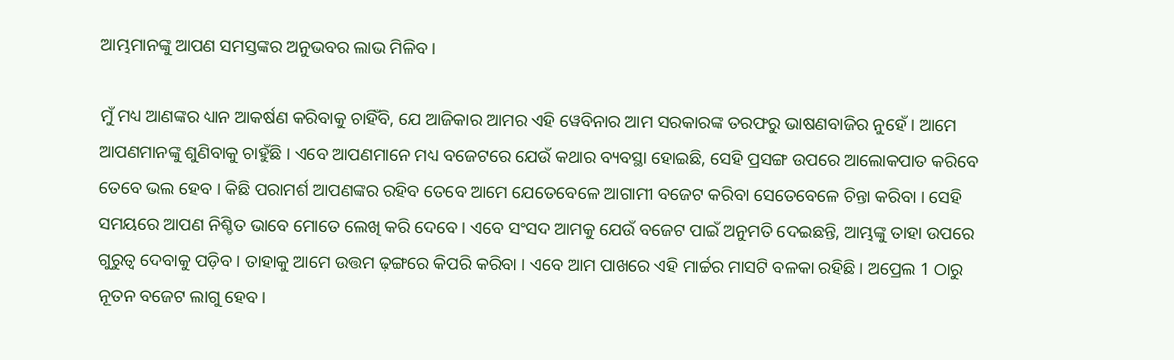ଆମ୍ଭମାନଙ୍କୁ ଆପଣ ସମସ୍ତଙ୍କର ଅନୁଭବର ଲାଭ ମିଳିବ।

ମୁଁ ମଧ୍ୟ ଆଣଙ୍କର ଧ୍ୟାନ ଆକର୍ଷଣ କରିବାକୁ ଚାହିଁବି, ଯେ ଆଜିକାର ଆମର ଏହି ୱେବିନାର ଆମ ସରକାରଙ୍କ ତରଫରୁ ଭାଷଣବାଜିର ନୁହେଁ । ଆମେ ଆପଣମାନଙ୍କୁ ଶୁଣିବାକୁ ଚାହୁଁଛି । ଏବେ ଆପଣମାନେ ମଧ୍ୟ ବଜେଟରେ ଯେଉଁ କଥାର ବ୍ୟବସ୍ଥା ହୋଇଛି, ସେହି ପ୍ରସଙ୍ଗ ଉପରେ ଆଲୋକପାତ କରିବେ ତେବେ ଭଲ ହେବ । କିଛି ପରାମର୍ଶ ଆପଣଙ୍କର ରହିବ ତେବେ ଆମେ ଯେତେବେଳେ ଆଗାମୀ ବଜେଟ କରିବା ସେତେବେଳେ ଚିନ୍ତା କରିବା । ସେହି ସମୟରେ ଆପଣ ନିଶ୍ଚିତ ଭାବେ ମୋତେ ଲେଖି କରି ଦେବେ । ଏବେ ସଂସଦ ଆମକୁ ଯେଉଁ ବଜେଟ ପାଇଁ ଅନୁମତି ଦେଇଛନ୍ତି, ଆମ୍ଭଙ୍କୁ ତାହା ଉପରେ ଗୁରୁତ୍ୱ ଦେବାକୁ ପଡ଼ିବ । ତାହାକୁ ଆମେ ଉତ୍ତମ ଢ଼ଙ୍ଗରେ କିପରି କରିବା । ଏବେ ଆମ ପାଖରେ ଏହି ମାର୍ଚ୍ଚର ମାସଟି ବଳକା ରହିଛି। ଅପ୍ରେଲ 1 ଠାରୁ ନୂତନ ବଜେଟ ଲାଗୁ ହେବ।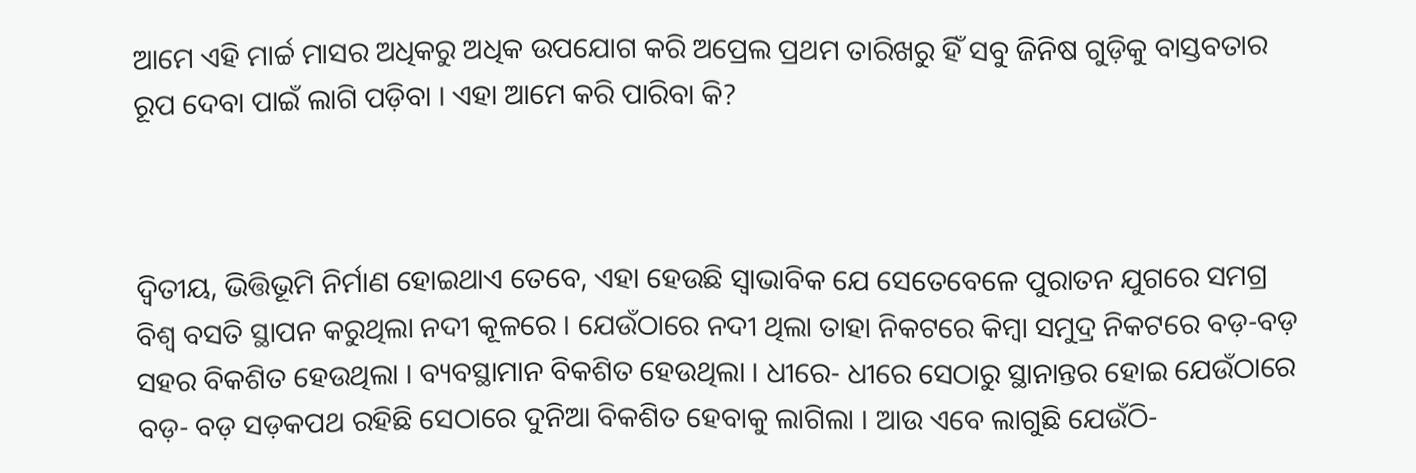ଆମେ ଏହି ମାର୍ଚ୍ଚ ମାସର ଅଧିକରୁ ଅଧିକ ଉପଯୋଗ କରି ଅପ୍ରେଲ ପ୍ରଥମ ତାରିଖରୁ ହିଁ ସବୁ ଜିନିଷ ଗୁଡ଼ିକୁ ବାସ୍ତବତାର ରୂପ ଦେବା ପାଇଁ ଲାଗି ପଡ଼ିବା । ଏହା ଆମେ କରି ପାରିବା କି?



ଦ୍ୱିତୀୟ, ଭିତ୍ତିଭୂମି ନିର୍ମାଣ ହୋଇଥାଏ ତେବେ, ଏହା ହେଉଛି ସ୍ୱାଭାବିକ ଯେ ସେତେବେଳେ ପୁରାତନ ଯୁଗରେ ସମଗ୍ର ବିଶ୍ବ ବସତି ସ୍ଥାପନ କରୁଥିଲା ନଦୀ କୂଳରେ । ଯେଉଁଠାରେ ନଦୀ ଥିଲା ତାହା ନିକଟରେ କିମ୍ବା ସମୁଦ୍ର ନିକଟରେ ବଡ଼-ବଡ଼ ସହର ବିକଶିତ ହେଉଥିଲା । ବ୍ୟବସ୍ଥାମାନ ବିକଶିତ ହେଉଥିଲା । ଧୀରେ- ଧୀରେ ସେଠାରୁ ସ୍ଥାନାନ୍ତର ହୋଇ ଯେଉଁଠାରେ ବଡ଼- ବଡ଼ ସଡ଼କପଥ ରହିଛି ସେଠାରେ ଦୁନିଆ ବିକଶିତ ହେବାକୁ ଲାଗିଲା । ଆଉ ଏବେ ଲାଗୁଛି ଯେଉଁଠି-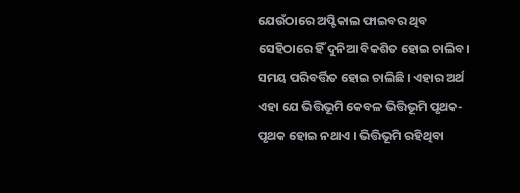ଯେଉଁଠାରେ ଅପ୍ଟିକାଲ ଫାଇବର ଥିବ ସେହିଠାରେ ହିଁ ଦୁନିଆ ବିକଶିତ ହୋଇ ଚାଲିବ। ସମୟ ପରିବର୍ତ୍ତିତ ହୋଇ ଚାଲିଛି । ଏହାର ଅର୍ଥ ଏହା ଯେ ଭିତ୍ତିଭୂମି କେବଳ ଭିତ୍ତିଭୂମି ପୃଥକ- ପୃଥକ ହୋଇ ନଥାଏ । ଭିତ୍ତିଭୂମି ରହିଥିବା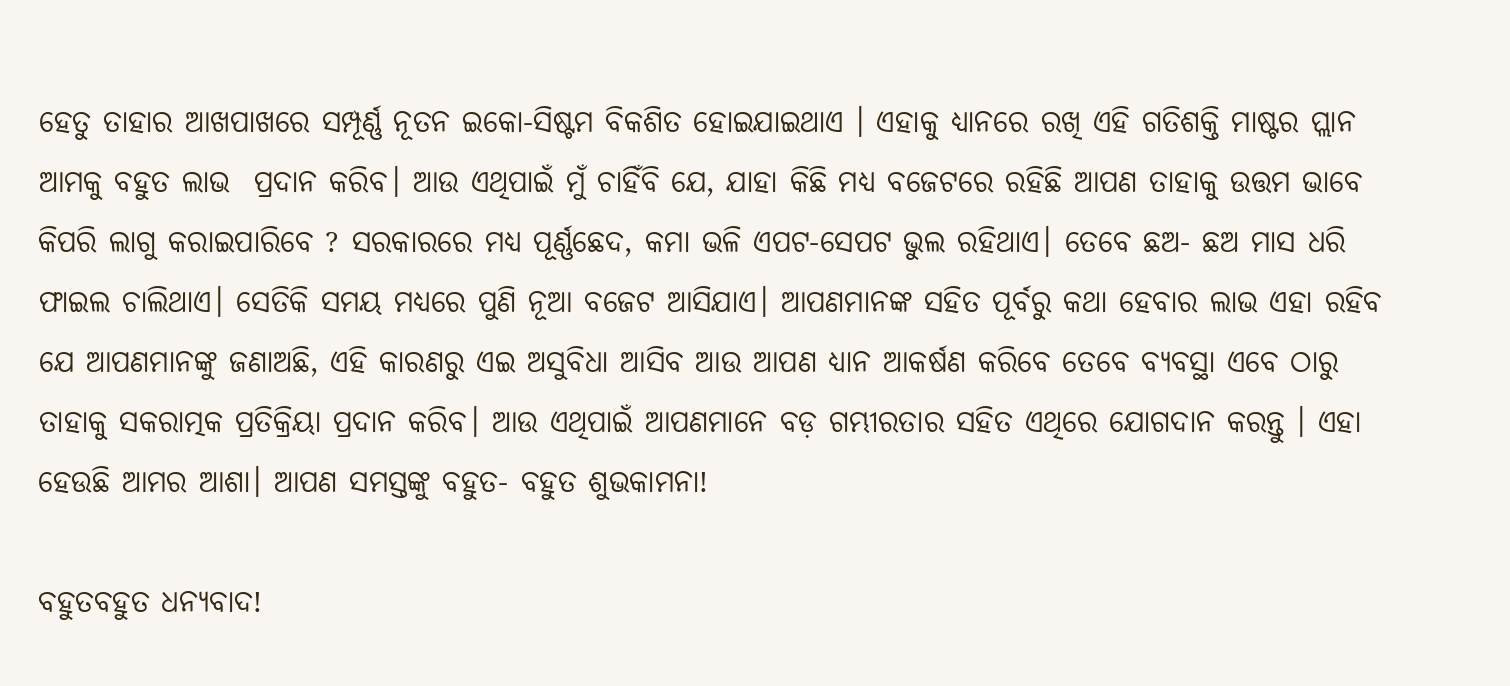ହେତୁ ତାହାର ଆଖପାଖରେ ସମ୍ପୂର୍ଣ୍ଣ ନୂତନ ଇକୋ-ସିଷ୍ଟମ ବିକଶିତ ହୋଇଯାଇଥାଏ । ଏହାକୁ ଧ୍ୟାନରେ ରଖି ଏହି ଗତିଶକ୍ତି ମାଷ୍ଟର ପ୍ଲାନ ଆମକୁ ବହୁତ ଲାଭ  ପ୍ରଦାନ କରିବ। ଆଉ ଏଥିପାଇଁ ମୁଁ ଚାହିଁବି ଯେ, ଯାହା କିଛି ମଧ୍ୟ ବଜେଟରେ ରହିଛି ଆପଣ ତାହାକୁ ଉତ୍ତମ ଭାବେ କିପରି ଲାଗୁ କରାଇପାରିବେ ? ସରକାରରେ ମଧ୍ୟ ପୂର୍ଣ୍ଣଛେଦ, କମା ଭଳି ଏପଟ-ସେପଟ ଭୁଲ ରହିଥାଏ। ତେବେ ଛଅ- ଛଅ ମାସ ଧରି ଫାଇଲ ଚାଲିଥାଏ। ସେତିକି ସମୟ ମଧ୍ୟରେ ପୁଣି ନୂଆ ବଜେଟ ଆସିଯାଏ। ଆପଣମାନଙ୍କ ସହିତ ପୂର୍ବରୁ କଥା ହେବାର ଲାଭ ଏହା ରହିବ ଯେ ଆପଣମାନଙ୍କୁ ଜଣାଅଛି, ଏହି କାରଣରୁ ଏଇ ଅସୁବିଧା ଆସିବ ଆଉ ଆପଣ ଧ୍ୟାନ ଆକର୍ଷଣ କରିବେ ତେବେ ବ୍ୟବସ୍ଥା ଏବେ ଠାରୁ ତାହାକୁ ସକରାତ୍ମକ ପ୍ରତିକ୍ରିୟା ପ୍ରଦାନ କରିବ। ଆଉ ଏଥିପାଇଁ ଆପଣମାନେ ବଡ଼ ଗମ୍ଭୀରତାର ସହିତ ଏଥିରେ ଯୋଗଦାନ କରନ୍ତୁ । ଏହା ହେଉଛି ଆମର ଆଶା। ଆପଣ ସମସ୍ତଙ୍କୁ ବହୁତ- ବହୁତ ଶୁଭକାମନା!

ବହୁତବହୁତ ଧନ୍ୟବାଦ!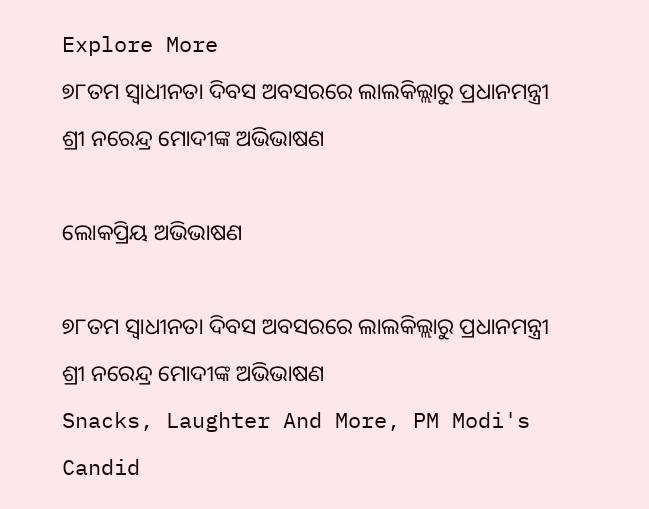Explore More
୭୮ତମ ସ୍ୱାଧୀନତା ଦିବସ ଅବସରରେ ଲାଲକିଲ୍ଲାରୁ ପ୍ରଧାନମନ୍ତ୍ରୀ ଶ୍ରୀ ନରେନ୍ଦ୍ର ମୋଦୀଙ୍କ ଅଭିଭାଷଣ

ଲୋକପ୍ରିୟ ଅଭିଭାଷଣ

୭୮ତମ ସ୍ୱାଧୀନତା ଦିବସ ଅବସରରେ ଲାଲକିଲ୍ଲାରୁ ପ୍ରଧାନମନ୍ତ୍ରୀ ଶ୍ରୀ ନରେନ୍ଦ୍ର ମୋଦୀଙ୍କ ଅଭିଭାଷଣ
Snacks, Laughter And More, PM Modi's Candid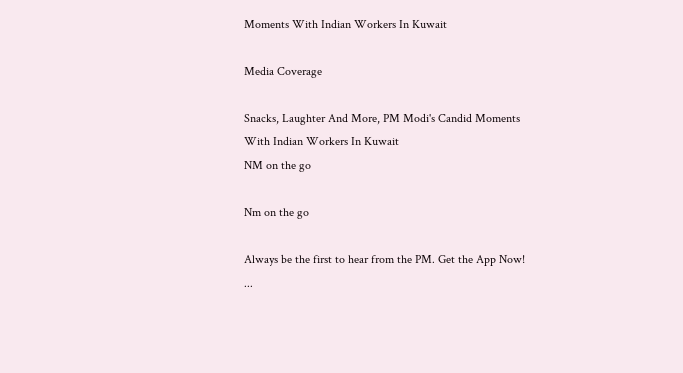Moments With Indian Workers In Kuwait

Media Coverage

Snacks, Laughter And More, PM Modi's Candid Moments With Indian Workers In Kuwait
NM on the go

Nm on the go

Always be the first to hear from the PM. Get the App Now!
...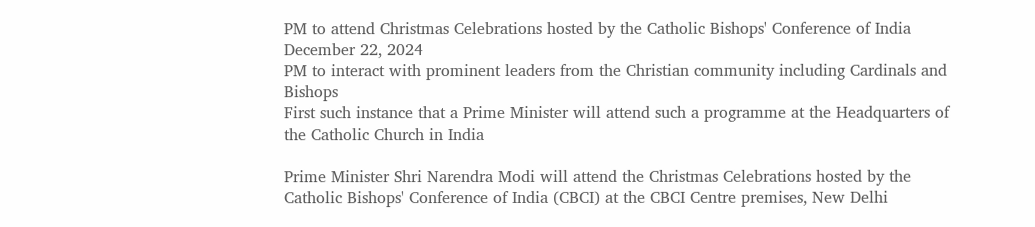PM to attend Christmas Celebrations hosted by the Catholic Bishops' Conference of India
December 22, 2024
PM to interact with prominent leaders from the Christian community including Cardinals and Bishops
First such instance that a Prime Minister will attend such a programme at the Headquarters of the Catholic Church in India

Prime Minister Shri Narendra Modi will attend the Christmas Celebrations hosted by the Catholic Bishops' Conference of India (CBCI) at the CBCI Centre premises, New Delhi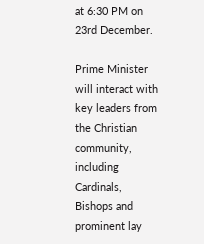at 6:30 PM on 23rd December.

Prime Minister will interact with key leaders from the Christian community, including Cardinals, Bishops and prominent lay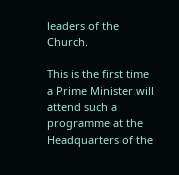leaders of the Church.

This is the first time a Prime Minister will attend such a programme at the Headquarters of the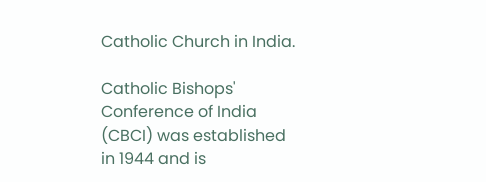Catholic Church in India.

Catholic Bishops' Conference of India (CBCI) was established in 1944 and is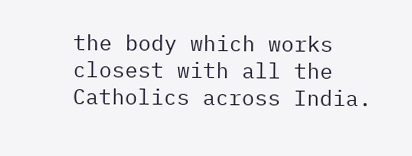the body which works closest with all the Catholics across India.